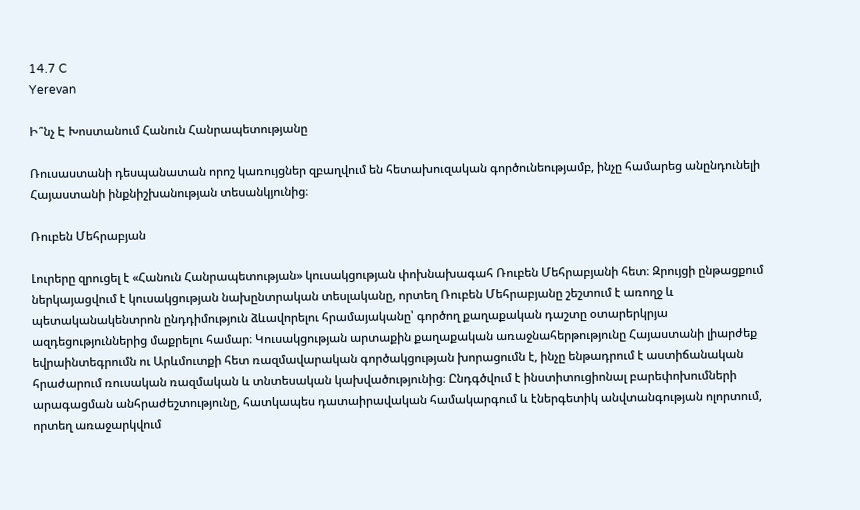14.7 C
Yerevan

Ի՞նչ Է Խոստանում Հանուն Հանրապետությանը

Ռուսաստանի դեսպանատան որոշ կառույցներ զբաղվում են հետախուզական գործունեությամբ, ինչը համարեց անընդունելի Հայաստանի ինքնիշխանության տեսանկյունից։

Ռուբեն Մեհրաբյան

Լուրերը զրուցել է «Հանուն Հանրապետության» կուսակցության փոխնախագահ Ռուբեն Մեհրաբյանի հետ։ Զրույցի ընթացքում ներկայացվում է կուսակցության նախընտրական տեսլականը, որտեղ Ռուբեն Մեհրաբյանը շեշտում է առողջ և պետականակենտրոն ընդդիմություն ձևավորելու հրամայականը՝ գործող քաղաքական դաշտը օտարերկրյա ազդեցություններից մաքրելու համար։ Կուսակցության արտաքին քաղաքական առաջնահերթությունը Հայաստանի լիարժեք եվրաինտեգրումն ու Արևմուտքի հետ ռազմավարական գործակցության խորացումն է, ինչը ենթադրում է աստիճանական հրաժարում ռուսական ռազմական և տնտեսական կախվածությունից։ Ընդգծվում է ինստիտուցիոնալ բարեփոխումների արագացման անհրաժեշտությունը, հատկապես դատաիրավական համակարգում և էներգետիկ անվտանգության ոլորտում, որտեղ առաջարկվում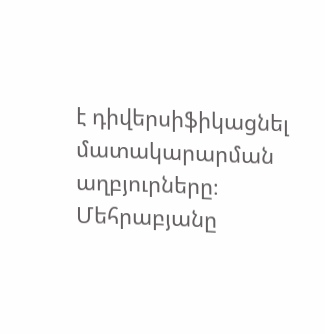է դիվերսիֆիկացնել մատակարարման աղբյուրները։ Մեհրաբյանը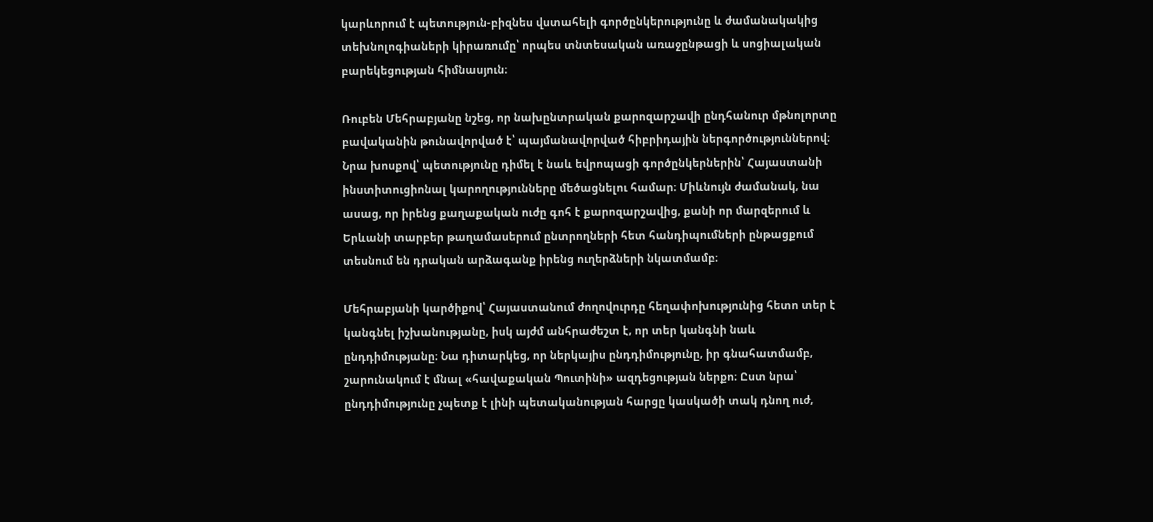կարևորում է պետություն-բիզնես վստահելի գործընկերությունը և ժամանակակից տեխնոլոգիաների կիրառումը՝ որպես տնտեսական առաջընթացի և սոցիալական բարեկեցության հիմնասյուն։

Ռուբեն Մեհրաբյանը նշեց, որ նախընտրական քարոզարշավի ընդհանուր մթնոլորտը բավականին թունավորված է՝ պայմանավորված հիբրիդային ներգործություններով։ Նրա խոսքով՝ պետությունը դիմել է նաև եվրոպացի գործընկերներին՝ Հայաստանի ինստիտուցիոնալ կարողությունները մեծացնելու համար։ Միևնույն ժամանակ, նա ասաց, որ իրենց քաղաքական ուժը գոհ է քարոզարշավից, քանի որ մարզերում և Երևանի տարբեր թաղամասերում ընտրողների հետ հանդիպումների ընթացքում տեսնում են դրական արձագանք իրենց ուղերձների նկատմամբ։

Մեհրաբյանի կարծիքով՝ Հայաստանում ժողովուրդը հեղափոխությունից հետո տեր է կանգնել իշխանությանը, իսկ այժմ անհրաժեշտ է, որ տեր կանգնի նաև ընդդիմությանը։ Նա դիտարկեց, որ ներկայիս ընդդիմությունը, իր գնահատմամբ, շարունակում է մնալ «հավաքական Պուտինի» ազդեցության ներքո։ Ըստ նրա՝ ընդդիմությունը չպետք է լինի պետականության հարցը կասկածի տակ դնող ուժ,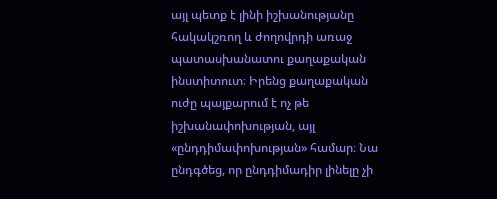այլ պետք է լինի իշխանությանը հակակշռող և ժողովրդի առաջ պատասխանատու քաղաքական ինստիտուտ։ Իրենց քաղաքական ուժը պայքարում է ոչ թե իշխանափոխության, այլ «ընդդիմափոխության» համար։ Նա ընդգծեց, որ ընդդիմադիր լինելը չի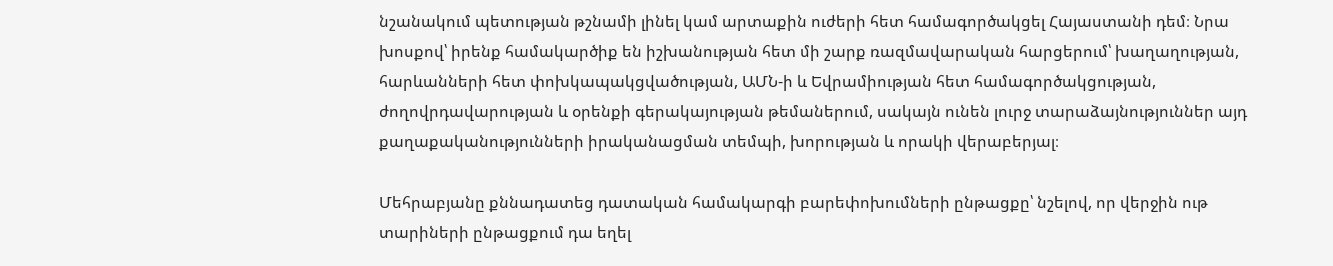նշանակում պետության թշնամի լինել կամ արտաքին ուժերի հետ համագործակցել Հայաստանի դեմ։ Նրա խոսքով՝ իրենք համակարծիք են իշխանության հետ մի շարք ռազմավարական հարցերում՝ խաղաղության, հարևանների հետ փոխկապակցվածության, ԱՄՆ‑ի և Եվրամիության հետ համագործակցության, ժողովրդավարության և օրենքի գերակայության թեմաներում, սակայն ունեն լուրջ տարաձայնություններ այդ քաղաքականությունների իրականացման տեմպի, խորության և որակի վերաբերյալ։

Մեհրաբյանը քննադատեց դատական համակարգի բարեփոխումների ընթացքը՝ նշելով, որ վերջին ութ տարիների ընթացքում դա եղել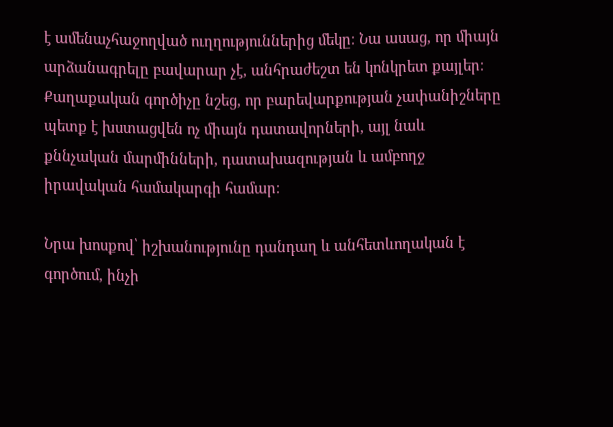է ամենաչհաջողված ուղղություններից մեկը։ Նա ասաց, որ միայն արձանագրելը բավարար չէ, անհրաժեշտ են կոնկրետ քայլեր։ Քաղաքական գործիչը նշեց, որ բարեվարքության չափանիշները պետք է խստացվեն ոչ միայն դատավորների, այլ նաև քննչական մարմինների, դատախազության և ամբողջ իրավական համակարգի համար։

Նրա խոսքով՝ իշխանությունը դանդաղ և անհետևողական է գործում, ինչի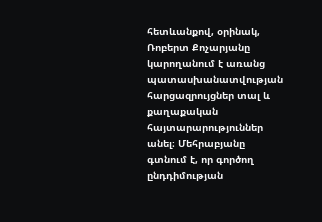հետևանքով, օրինակ, Ռոբերտ Քոչարյանը կարողանում է առանց պատասխանատվության հարցազրույցներ տալ և քաղաքական հայտարարություններ անել։ Մեհրաբյանը գտնում է, որ գործող ընդդիմության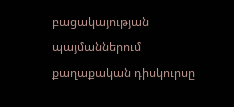բացակայության պայմաններում քաղաքական դիսկուրսը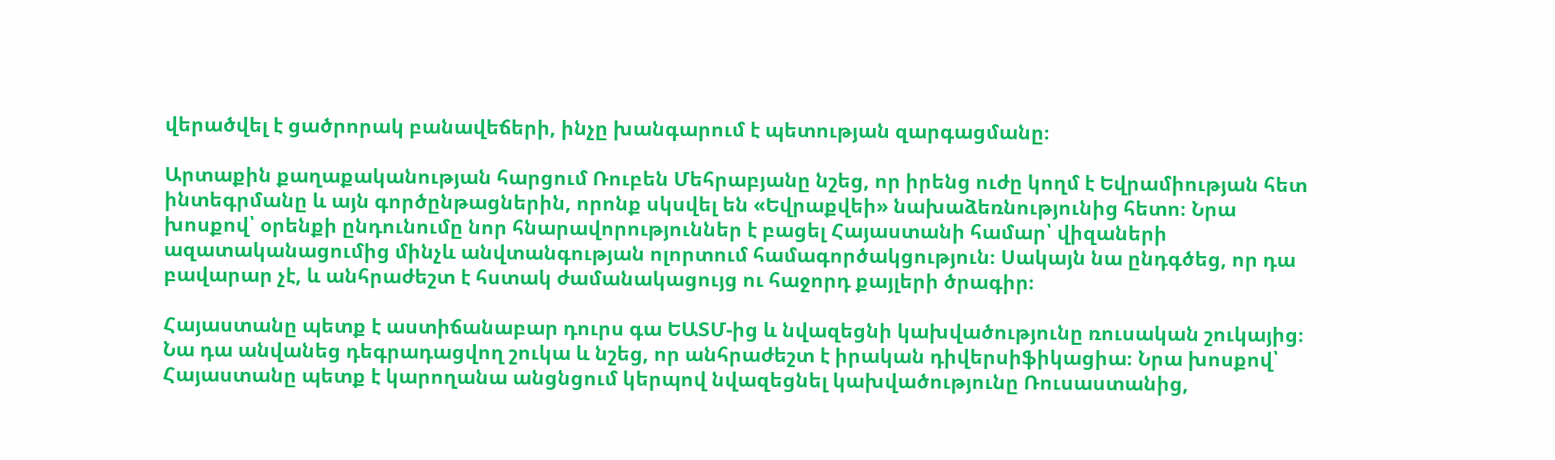վերածվել է ցածրորակ բանավեճերի, ինչը խանգարում է պետության զարգացմանը։

Արտաքին քաղաքականության հարցում Ռուբեն Մեհրաբյանը նշեց, որ իրենց ուժը կողմ է Եվրամիության հետ ինտեգրմանը և այն գործընթացներին, որոնք սկսվել են «Եվրաքվեի» նախաձեռնությունից հետո։ Նրա խոսքով՝ օրենքի ընդունումը նոր հնարավորություններ է բացել Հայաստանի համար՝ վիզաների ազատականացումից մինչև անվտանգության ոլորտում համագործակցություն։ Սակայն նա ընդգծեց, որ դա բավարար չէ, և անհրաժեշտ է հստակ ժամանակացույց ու հաջորդ քայլերի ծրագիր։

Հայաստանը պետք է աստիճանաբար դուրս գա ԵԱՏՄ-ից և նվազեցնի կախվածությունը ռուսական շուկայից։ Նա դա անվանեց դեգրադացվող շուկա և նշեց, որ անհրաժեշտ է իրական դիվերսիֆիկացիա։ Նրա խոսքով՝ Հայաստանը պետք է կարողանա անցնցում կերպով նվազեցնել կախվածությունը Ռուսաստանից,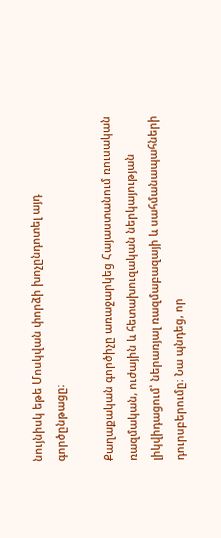նույնիսկ եթե Մոսկվան փորձի խոչընդոտել այդ գործընթացը։

Քաղաքական գործիչը առաջարկեց Հայաստանում ռուսական ռազմական, ուժային և հետախուզական ներկայության լիկվիդացում՝ ներառյալ ռազմաբազայի և սահմանապահների դուրսբերումը։ Նա պնդեց, որ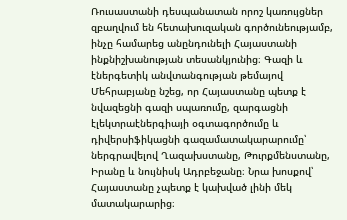Ռուսաստանի դեսպանատան որոշ կառույցներ զբաղվում են հետախուզական գործունեությամբ, ինչը համարեց անընդունելի Հայաստանի ինքնիշխանության տեսանկյունից։ Գազի և էներգետիկ անվտանգության թեմայով Մեհրաբյանը նշեց, որ Հայաստանը պետք է նվազեցնի գազի սպառումը, զարգացնի էլեկտրաէներգիայի օգտագործումը և դիվերսիֆիկացնի գազամատակարարումը՝ ներգրավելով Ղազախստանը, Թուրքմենստանը, Իրանը և նույնիսկ Ադրբեջանը։ Նրա խոսքով՝ Հայաստանը չպետք է կախված լինի մեկ մատակարարից։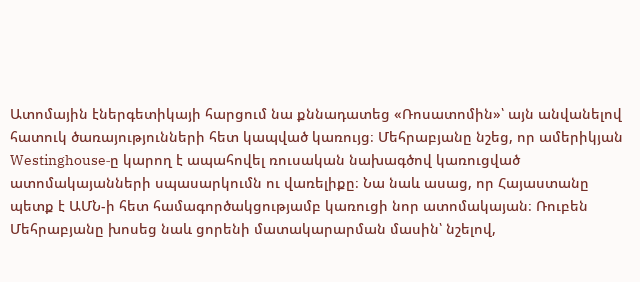Ատոմային էներգետիկայի հարցում նա քննադատեց «Ռոսատոմին»՝ այն անվանելով հատուկ ծառայությունների հետ կապված կառույց։ Մեհրաբյանը նշեց, որ ամերիկյան Westinghouse‑ը կարող է ապահովել ռուսական նախագծով կառուցված ատոմակայանների սպասարկումն ու վառելիքը։ Նա նաև ասաց, որ Հայաստանը պետք է ԱՄՆ‑ի հետ համագործակցությամբ կառուցի նոր ատոմակայան։ Ռուբեն Մեհրաբյանը խոսեց նաև ցորենի մատակարարման մասին՝ նշելով,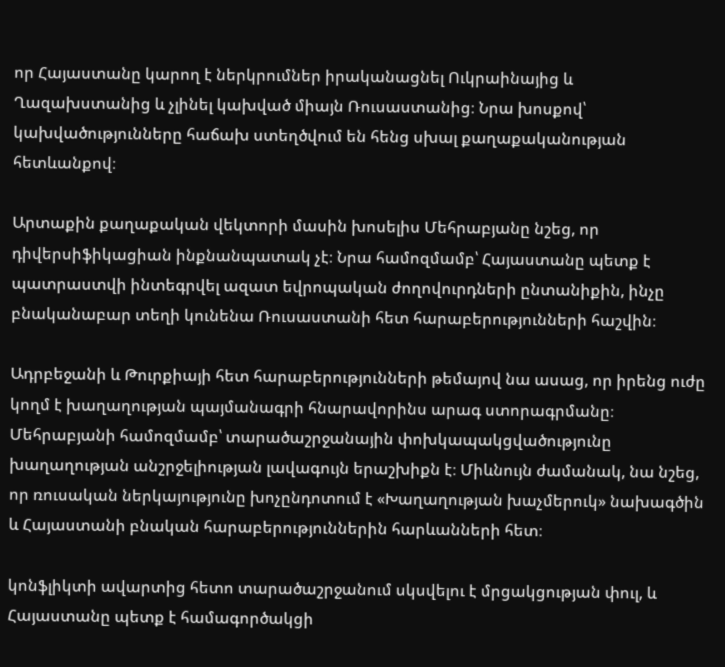որ Հայաստանը կարող է ներկրումներ իրականացնել Ուկրաինայից և Ղազախստանից և չլինել կախված միայն Ռուսաստանից։ Նրա խոսքով՝ կախվածությունները հաճախ ստեղծվում են հենց սխալ քաղաքականության հետևանքով։

Արտաքին քաղաքական վեկտորի մասին խոսելիս Մեհրաբյանը նշեց, որ դիվերսիֆիկացիան ինքնանպատակ չէ։ Նրա համոզմամբ՝ Հայաստանը պետք է պատրաստվի ինտեգրվել ազատ եվրոպական ժողովուրդների ընտանիքին, ինչը բնականաբար տեղի կունենա Ռուսաստանի հետ հարաբերությունների հաշվին։

Ադրբեջանի և Թուրքիայի հետ հարաբերությունների թեմայով նա ասաց, որ իրենց ուժը կողմ է խաղաղության պայմանագրի հնարավորինս արագ ստորագրմանը։ Մեհրաբյանի համոզմամբ՝ տարածաշրջանային փոխկապակցվածությունը խաղաղության անշրջելիության լավագույն երաշխիքն է։ Միևնույն ժամանակ, նա նշեց, որ ռուսական ներկայությունը խոչընդոտում է «Խաղաղության խաչմերուկ» նախագծին և Հայաստանի բնական հարաբերություններին հարևանների հետ։

կոնֆլիկտի ավարտից հետո տարածաշրջանում սկսվելու է մրցակցության փուլ, և Հայաստանը պետք է համագործակցի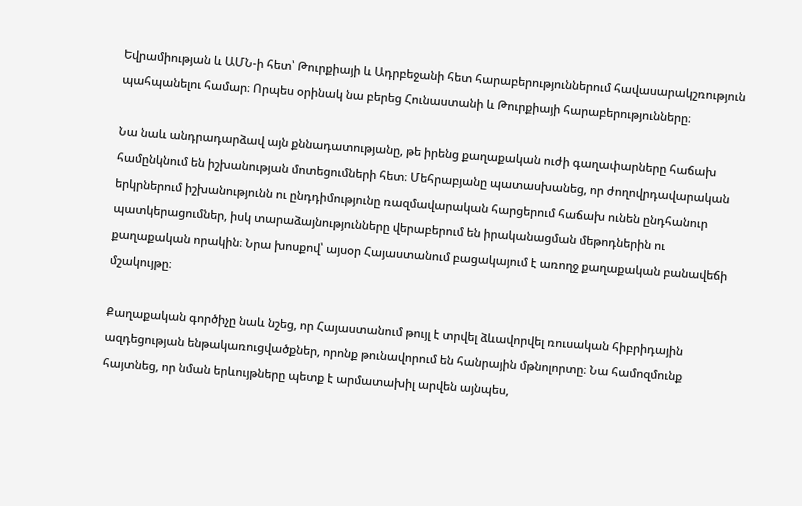Եվրամիության և ԱՄՆ‑ի հետ՝ Թուրքիայի և Ադրբեջանի հետ հարաբերություններում հավասարակշռություն պահպանելու համար։ Որպես օրինակ նա բերեց Հունաստանի և Թուրքիայի հարաբերությունները։

Նա նաև անդրադարձավ այն քննադատությանը, թե իրենց քաղաքական ուժի գաղափարները հաճախ համընկնում են իշխանության մոտեցումների հետ։ Մեհրաբյանը պատասխանեց, որ ժողովրդավարական երկրներում իշխանությունն ու ընդդիմությունը ռազմավարական հարցերում հաճախ ունեն ընդհանուր պատկերացումներ, իսկ տարաձայնությունները վերաբերում են իրականացման մեթոդներին ու քաղաքական որակին։ Նրա խոսքով՝ այսօր Հայաստանում բացակայում է առողջ քաղաքական բանավեճի մշակույթը։

Քաղաքական գործիչը նաև նշեց, որ Հայաստանում թույլ է տրվել ձևավորվել ռուսական հիբրիդային ազդեցության ենթակառուցվածքներ, որոնք թունավորում են հանրային մթնոլորտը։ Նա համոզմունք հայտնեց, որ նման երևույթները պետք է արմատախիլ արվեն այնպես,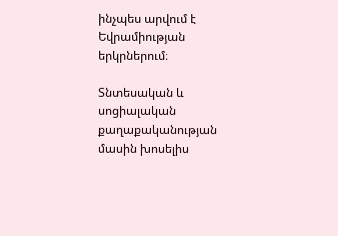ինչպես արվում է Եվրամիության երկրներում։

Տնտեսական և սոցիալական քաղաքականության մասին խոսելիս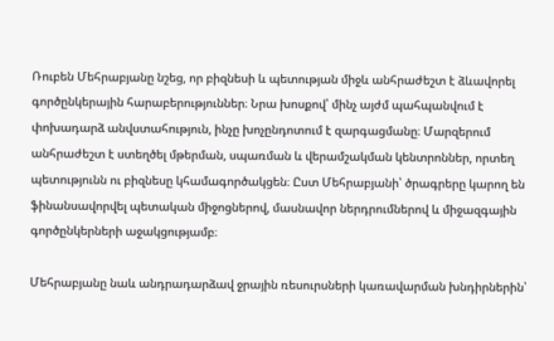Ռուբեն Մեհրաբյանը նշեց, որ բիզնեսի և պետության միջև անհրաժեշտ է ձևավորել գործընկերային հարաբերություններ։ Նրա խոսքով՝ մինչ այժմ պահպանվում է փոխադարձ անվստահություն, ինչը խոչընդոտում է զարգացմանը։ Մարզերում անհրաժեշտ է ստեղծել մթերման, սպառման և վերամշակման կենտրոններ, որտեղ պետությունն ու բիզնեսը կհամագործակցեն։ Ըստ Մեհրաբյանի՝ ծրագրերը կարող են ֆինանսավորվել պետական միջոցներով, մասնավոր ներդրումներով և միջազգային գործընկերների աջակցությամբ։

Մեհրաբյանը նաև անդրադարձավ ջրային ռեսուրսների կառավարման խնդիրներին՝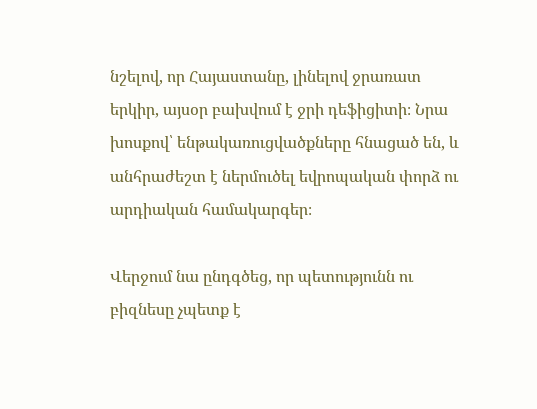նշելով, որ Հայաստանը, լինելով ջրառատ երկիր, այսօր բախվում է ջրի դեֆիցիտի։ Նրա խոսքով՝ ենթակառուցվածքները հնացած են, և անհրաժեշտ է ներմուծել եվրոպական փորձ ու արդիական համակարգեր։

Վերջում նա ընդգծեց, որ պետությունն ու բիզնեսը չպետք է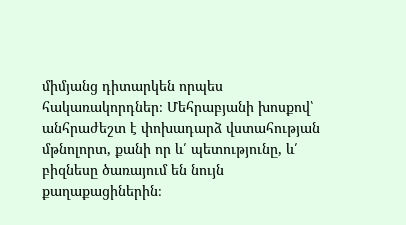միմյանց դիտարկեն որպես հակառակորդներ։ Մեհրաբյանի խոսքով՝ անհրաժեշտ է փոխադարձ վստահության մթնոլորտ, քանի որ և՛ պետությունը, և՛ բիզնեսը ծառայում են նույն քաղաքացիներին։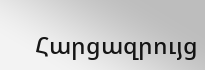Հարցազրույց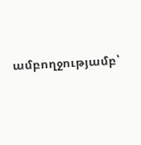ամբողջությամբ՝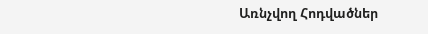Առնչվող Հոդվածներ